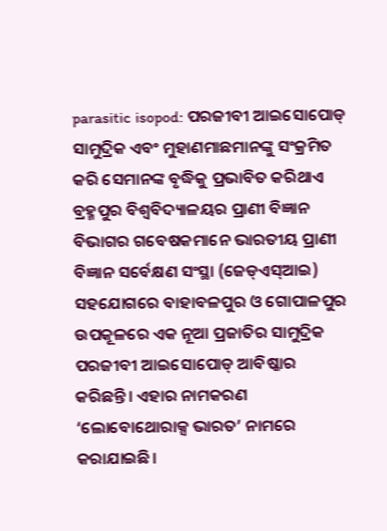parasitic isopod: ପରଜୀବୀ ଆଇସୋପୋଡ୍ ସାମୁଦ୍ରିକ ଏବଂ ମୁହାଣମାଛମାନଙ୍କୁ ସଂକ୍ରମିତ କରି ସେମାନଙ୍କ ବୃଦ୍ଧିକୁ ପ୍ରଭାବିତ କରିଥାଏ
ବ୍ରହ୍ମପୁର ବିଶ୍ୱବିଦ୍ୟାଳୟର ପ୍ରାଣୀ ବିଜ୍ଞାନ ବିଭାଗର ଗବେଷକମାନେ ଭାରତୀୟ ପ୍ରାଣୀ ବିଜ୍ଞାନ ସର୍ବେକ୍ଷଣ ସଂସ୍ଥା (ଜେଡ୍ଏସ୍ଆଇ) ସହଯୋଗରେ ବାହାବଳପୁର ଓ ଗୋପାଳପୁର ଉପକୂଳରେ ଏକ ନୂଆ ପ୍ରଜାତିର ସାମୁଦ୍ରିକ ପରଜୀବୀ ଆଇସୋପୋଡ୍ ଆବିଷ୍କାର କରିଛନ୍ତି। ଏହାର ନାମକରଣ ‘ଲୋବୋଥୋରାକ୍ସ ଭାରତ’ ନାମରେ କରାଯାଇଛି।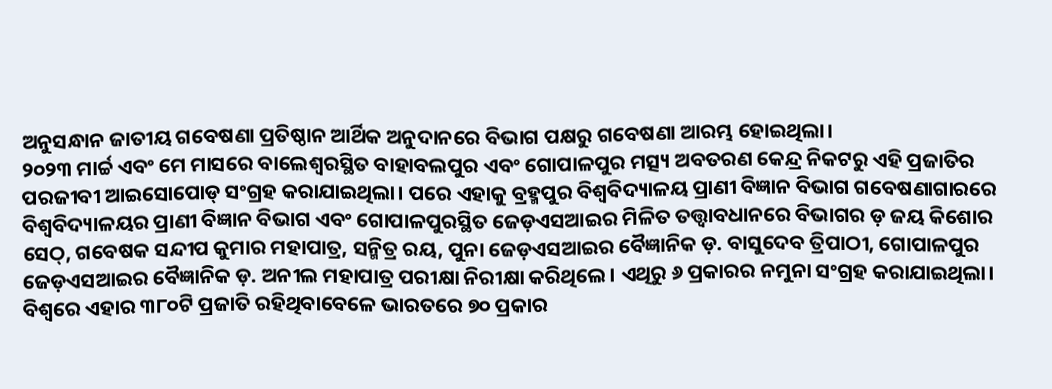ଅନୁସନ୍ଧାନ ଜାତୀୟ ଗବେଷଣା ପ୍ରତିଷ୍ଠାନ ଆର୍ଥିକ ଅନୁଦାନରେ ବିଭାଗ ପକ୍ଷରୁ ଗବେଷଣା ଆରମ୍ଭ ହୋଇଥିଲା।
୨୦୨୩ ମାର୍ଚ୍ଚ ଏବଂ ମେ ମାସରେ ବାଲେଶ୍ୱରସ୍ଥିତ ବାହାବଲପୁର ଏବଂ ଗୋପାଳପୁର ମତ୍ସ୍ୟ ଅବତରଣ କେନ୍ଦ୍ର ନିକଟରୁ ଏହି ପ୍ରଜାତିର ପରଜୀବୀ ଆଇସୋପୋଡ୍ ସଂଗ୍ରହ କରାଯାଇଥିଲା। ପରେ ଏହାକୁ ବ୍ରହ୍ମପୁର ବିଶ୍ଵବିଦ୍ୟାଳୟ ପ୍ରାଣୀ ବିଜ୍ଞାନ ବିଭାଗ ଗବେଷଣାଗାରରେ ବିଶ୍ଵବିଦ୍ୟାଳୟର ପ୍ରାଣୀ ବିଜ୍ଞାନ ବିଭାଗ ଏବଂ ଗୋପାଳପୁରସ୍ଥିତ ଜେଡ଼ଏସଆଇର ମିଳିତ ତତ୍ତ୍ଵାବଧାନରେ ବିଭାଗର ଡ଼ ଜୟ କିଶୋର ସେଠ୍, ଗବେଷକ ସନ୍ଦୀପ କୁମାର ମହାପାତ୍ର, ସନ୍ମିତ୍ର ରୟ, ପୁନା ଜେଡ଼ଏସଆଇର ବୈଜ୍ଞାନିକ ଡ଼. ବାସୁଦେବ ତ୍ରିପାଠୀ, ଗୋପାଳପୁର ଜେଡ଼ଏସଆଇର ବୈଜ୍ଞାନିକ ଡ଼. ଅନୀଲ ମହାପାତ୍ର ପରୀକ୍ଷା ନିରୀକ୍ଷା କରିଥିଲେ। ଏଥିରୁ ୬ ପ୍ରକାରର ନମୁନା ସଂଗ୍ରହ କରାଯାଇଥିଲା।
ବିଶ୍ୱରେ ଏହାର ୩୮୦ଟି ପ୍ରଜାତି ରହିଥିବାବେଳେ ଭାରତରେ ୭୦ ପ୍ରକାର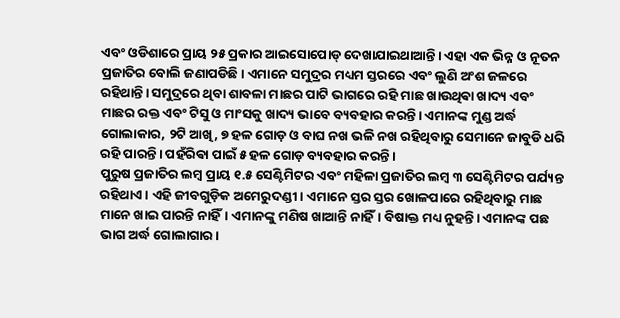ଏବଂ ଓଡିଶାରେ ପ୍ରାୟ ୨୫ ପ୍ରକାର ଆଇସୋପୋଡ୍ ଦେଖାଯାଇଥାଆନ୍ତି। ଏହା ଏକ ଭିନ୍ନ ଓ ନୂତନ ପ୍ରଜାତିର ବୋଲି ଜଣାପଡିଛି। ଏମାନେ ସମୁଦ୍ରର ମଧ୍ୟମ ସ୍ତରରେ ଏବଂ ଲୁଣି ଅଂଶ ଜଳରେ ରହିଥାନ୍ତି। ସମୁଦ୍ରରେ ଥିବା ଶାବଳା ମାଛର ପାଟି ଭାଗରେ ରହି ମାଛ ଖାଉଥିଵା ଖାଦ୍ୟ ଏବଂ ମାଛର ରକ୍ତ ଏବଂ ଟିସୁ ଓ ମାଂସକୁ ଖାଦ୍ୟ ଭାବେ ବ୍ୟବହାର କରନ୍ତି। ଏମାନଙ୍କ ମୁଣ୍ଡ ଅର୍ଦ୍ଧ ଗୋଲାକାର, ୨ଟି ଆଖି, ୭ ହଳ ଗୋଡ଼ ଓ ବାଘ ନଖ ଭଳି ନଖ ରହିଥିବାରୁ ସେମାନେ ଜାବୁଡି ଧରି ରହି ପାରନ୍ତି। ପହଁରିଵା ପାଇଁ ୫ ହଳ ଗୋଡ଼ ବ୍ୟବହାର କରନ୍ତି।
ପୁରୁଷ ପ୍ରଜାତିର ଲମ୍ବ ପ୍ରାୟ ୧.୫ ସେଣ୍ଟିମିଟର ଏବଂ ମହିଳା ପ୍ରଜାତିର ଲମ୍ବ ୩ ସେଣ୍ଟିମିଟର ପର୍ଯ୍ୟନ୍ତ ରହିଥାଏ। ଏହି ଜୀବଗୁଡ଼ିକ ଅମେରୁଦଣ୍ଡୀ। ଏମାନେ ସ୍ତର ସ୍ତର ଖୋଳପାରେ ରହିଥିବାରୁ ମାଛ ମାନେ ଖାଇ ପାରନ୍ତି ନାହିଁ। ଏମାନଙ୍କୁ ମଣିଷ ଖାଆନ୍ତି ନାହିଁ। ବିଷାକ୍ତ ମଧ୍ୟ ନୁହନ୍ତି। ଏମାନଙ୍କ ପଛ ଭାଗ ଅର୍ଦ୍ଧ ଗୋଲାଗାର।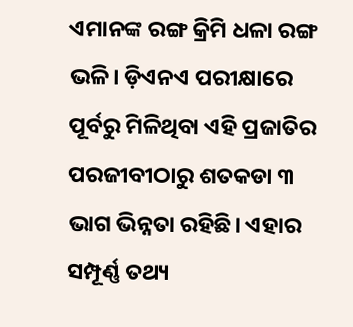ଏମାନଙ୍କ ରଙ୍ଗ କ୍ରିମି ଧଳା ରଙ୍ଗ ଭଳି। ଡ଼ିଏନଏ ପରୀକ୍ଷାରେ ପୂର୍ବରୁ ମିଳିଥିବା ଏହି ପ୍ରଜାତିର ପରଜୀବୀଠାରୁ ଶତକଡା ୩ ଭାଗ ଭିନ୍ନତା ରହିଛି। ଏହାର ସମ୍ପୂର୍ଣ୍ଣ ତଥ୍ୟ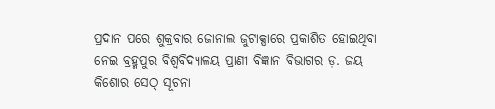ପ୍ରଦାନ ପରେ ଶୁକ୍ରବାର ଜୋନାଲ ଜୁଟାକ୍ସାରେ ପ୍ରକାଶିତ ହୋଇଥିବା ନେଇ ବ୍ରହ୍ମପୁର ବିଶ୍ୱବିଦ୍ୟାଳୟ ପ୍ରାଣୀ ବିଜ୍ଞାନ ବିଭାଗର ଡ଼. ଜୟ କିଶୋର ସେଠ୍ ସୂଚନା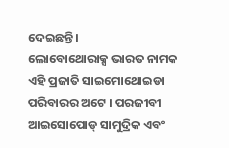ଦେଇଛନ୍ତି।
ଲୋବୋଥୋରାକ୍ସ ଭାରତ ନାମକ ଏହି ପ୍ରଜାତି ସାଇମୋଥୋଇଡା ପରିବାରର ଅଟେ । ପରଜୀବୀ ଆଇସୋପୋଡ୍ ସାମୁଦ୍ରିକ ଏବଂ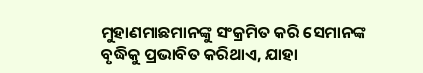ମୁହାଣମାଛମାନଙ୍କୁ ସଂକ୍ରମିତ କରି ସେମାନଙ୍କ ବୃଦ୍ଧିକୁ ପ୍ରଭାବିତ କରିଥାଏ, ଯାହା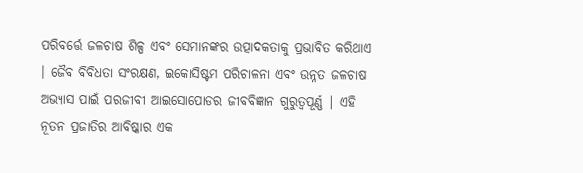ପରିବର୍ତ୍ତେ ଜଳଚାଷ ଶିଳ୍ପ ଏବଂ ସେମାନଙ୍କର ଉତ୍ପାଦକତାକୁ ପ୍ରଭାବିତ କରିଥାଏ । ଜୈବ ବିବିଧତା ସଂରକ୍ଷଣ, ଇକୋସିଷ୍ଟମ ପରିଚାଳନା ଏବଂ ଉନ୍ନତ ଜଳଚାଷ ଅଭ୍ୟାସ ପାଇଁ ପରଜୀବୀ ଆଇସୋପୋଡର ଜୀବବିଜ୍ଞାନ ଗୁରୁତ୍ୱପୂର୍ଣ୍ଣ | ଏହି ନୂତନ ପ୍ରଜାତିର ଆବିଷ୍କାର ଏକ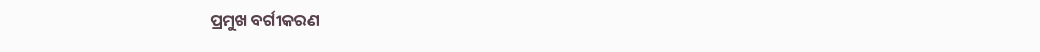ପ୍ରମୁଖ ବର୍ଗୀକରଣ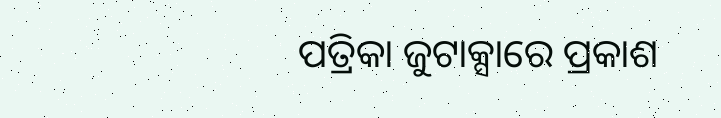ପତ୍ରିକା ଜୁଟାକ୍ସାରେ ପ୍ରକାଶ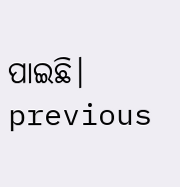ପାଇଛି।
previous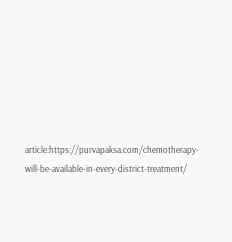article:https://purvapaksa.com/chemotherapy-will-be-available-in-every-district-treatment/